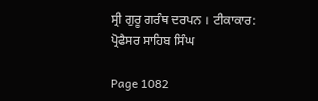ਸ੍ਰੀ ਗੁਰੂ ਗਰੰਥ ਦਰਪਨ । ਟੀਕਾਕਾਰ: ਪ੍ਰੋਫੈਸਰ ਸਾਹਿਬ ਸਿੰਘ

Page 1082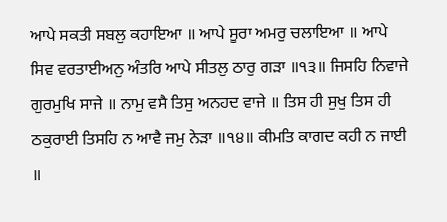ਆਪੇ ਸਕਤੀ ਸਬਲੁ ਕਹਾਇਆ ॥ ਆਪੇ ਸੂਰਾ ਅਮਰੁ ਚਲਾਇਆ ॥ ਆਪੇ ਸਿਵ ਵਰਤਾਈਅਨੁ ਅੰਤਰਿ ਆਪੇ ਸੀਤਲੁ ਠਾਰੁ ਗੜਾ ॥੧੩॥ ਜਿਸਹਿ ਨਿਵਾਜੇ ਗੁਰਮੁਖਿ ਸਾਜੇ ॥ ਨਾਮੁ ਵਸੈ ਤਿਸੁ ਅਨਹਦ ਵਾਜੇ ॥ ਤਿਸ ਹੀ ਸੁਖੁ ਤਿਸ ਹੀ ਠਕੁਰਾਈ ਤਿਸਹਿ ਨ ਆਵੈ ਜਮੁ ਨੇੜਾ ॥੧੪॥ ਕੀਮਤਿ ਕਾਗਦ ਕਹੀ ਨ ਜਾਈ ॥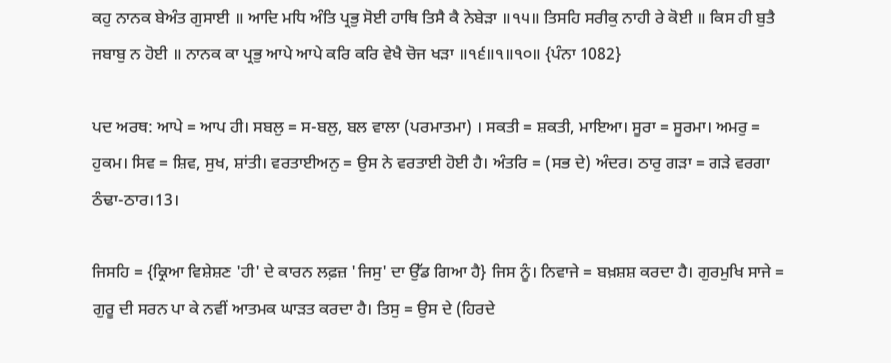ਕਹੁ ਨਾਨਕ ਬੇਅੰਤ ਗੁਸਾਈ ॥ ਆਦਿ ਮਧਿ ਅੰਤਿ ਪ੍ਰਭੁ ਸੋਈ ਹਾਥਿ ਤਿਸੈ ਕੈ ਨੇਬੇੜਾ ॥੧੫॥ ਤਿਸਹਿ ਸਰੀਕੁ ਨਾਹੀ ਰੇ ਕੋਈ ॥ ਕਿਸ ਹੀ ਬੁਤੈ ਜਬਾਬੁ ਨ ਹੋਈ ॥ ਨਾਨਕ ਕਾ ਪ੍ਰਭੁ ਆਪੇ ਆਪੇ ਕਰਿ ਕਰਿ ਵੇਖੈ ਚੋਜ ਖੜਾ ॥੧੬॥੧॥੧੦॥ {ਪੰਨਾ 1082}

ਪਦ ਅਰਥ: ਆਪੇ = ਆਪ ਹੀ। ਸਬਲੁ = ਸ-ਬਲੁ, ਬਲ ਵਾਲਾ (ਪਰਮਾਤਮਾ) । ਸਕਤੀ = ਸ਼ਕਤੀ, ਮਾਇਆ। ਸੂਰਾ = ਸੂਰਮਾ। ਅਮਰੁ = ਹੁਕਮ। ਸਿਵ = ਸ਼ਿਵ, ਸੁਖ, ਸ਼ਾਂਤੀ। ਵਰਤਾਈਅਨੁ = ਉਸ ਨੇ ਵਰਤਾਈ ਹੋਈ ਹੈ। ਅੰਤਰਿ = (ਸਭ ਦੇ) ਅੰਦਰ। ਠਾਰੁ ਗੜਾ = ਗੜੇ ਵਰਗਾ ਠੰਢਾ-ਠਾਰ।13।

ਜਿਸਹਿ = {ਕ੍ਰਿਆ ਵਿਸ਼ੇਸ਼ਣ 'ਹੀ' ਦੇ ਕਾਰਨ ਲਫ਼ਜ਼ 'ਜਿਸੁ' ਦਾ ਉੱਡ ਗਿਆ ਹੈ} ਜਿਸ ਨੂੰ। ਨਿਵਾਜੇ = ਬਖ਼ਸ਼ਸ਼ ਕਰਦਾ ਹੈ। ਗੁਰਮੁਖਿ ਸਾਜੇ = ਗੁਰੂ ਦੀ ਸਰਨ ਪਾ ਕੇ ਨਵੀਂ ਆਤਮਕ ਘਾੜਤ ਕਰਦਾ ਹੈ। ਤਿਸੁ = ਉਸ ਦੇ (ਹਿਰਦੇ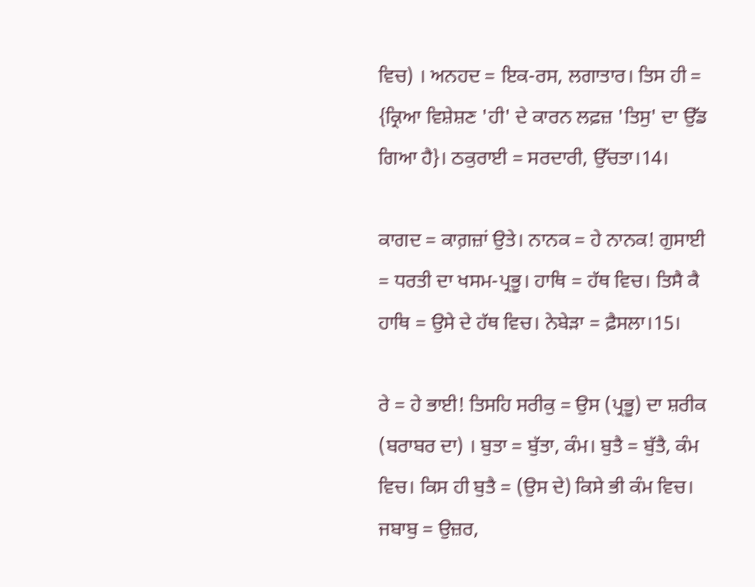ਵਿਚ) । ਅਨਹਦ = ਇਕ-ਰਸ, ਲਗਾਤਾਰ। ਤਿਸ ਹੀ = {ਕ੍ਰਿਆ ਵਿਸ਼ੇਸ਼ਣ 'ਹੀ' ਦੇ ਕਾਰਨ ਲਫ਼ਜ਼ 'ਤਿਸੁ' ਦਾ ਉੱਡ ਗਿਆ ਹੈ}। ਠਕੁਰਾਈ = ਸਰਦਾਰੀ, ਉੱਚਤਾ।14।

ਕਾਗਦ = ਕਾਗ਼ਜ਼ਾਂ ਉਤੇ। ਨਾਨਕ = ਹੇ ਨਾਨਕ! ਗੁਸਾਈ = ਧਰਤੀ ਦਾ ਖਸਮ-ਪ੍ਰਭੂ। ਹਾਥਿ = ਹੱਥ ਵਿਚ। ਤਿਸੈ ਕੈ ਹਾਥਿ = ਉਸੇ ਦੇ ਹੱਥ ਵਿਚ। ਨੇਬੇੜਾ = ਫ਼ੈਸਲਾ।15।

ਰੇ = ਹੇ ਭਾਈ! ਤਿਸਹਿ ਸਰੀਕੁ = ਉਸ (ਪ੍ਰਭੂ) ਦਾ ਸ਼ਰੀਕ (ਬਰਾਬਰ ਦਾ) । ਬੁਤਾ = ਬੁੱਤਾ, ਕੰਮ। ਬੁਤੈ = ਬੁੱਤੈ, ਕੰਮ ਵਿਚ। ਕਿਸ ਹੀ ਬੁਤੈ = (ਉਸ ਦੇ) ਕਿਸੇ ਭੀ ਕੰਮ ਵਿਚ। ਜਬਾਬੁ = ਉਜ਼ਰ,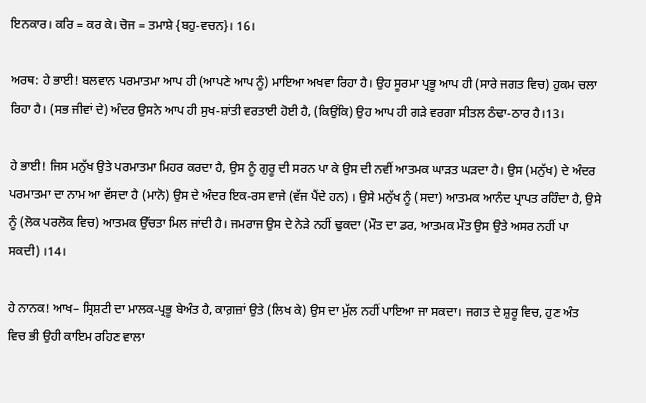ਇਨਕਾਰ। ਕਰਿ = ਕਰ ਕੇ। ਚੋਜ = ਤਮਾਸ਼ੇ {ਬਹੁ-ਵਚਨ}। 16।

ਅਰਥ: ਹੇ ਭਾਈ! ਬਲਵਾਨ ਪਰਮਾਤਮਾ ਆਪ ਹੀ (ਆਪਣੇ ਆਪ ਨੂੰ) ਮਾਇਆ ਅਖਵਾ ਰਿਹਾ ਹੈ। ਉਹ ਸੂਰਮਾ ਪ੍ਰਭੂ ਆਪ ਹੀ (ਸਾਰੇ ਜਗਤ ਵਿਚ) ਹੁਕਮ ਚਲਾ ਰਿਹਾ ਹੈ। (ਸਭ ਜੀਵਾਂ ਦੇ) ਅੰਦਰ ਉਸਨੇ ਆਪ ਹੀ ਸੁਖ-ਸ਼ਾਂਤੀ ਵਰਤਾਈ ਹੋਈ ਹੈ, (ਕਿਉਂਕਿ) ਉਹ ਆਪ ਹੀ ਗੜੇ ਵਰਗਾ ਸੀਤਲ ਠੰਢਾ-ਠਾਰ ਹੈ।13।

ਹੇ ਭਾਈ! ਜਿਸ ਮਨੁੱਖ ਉਤੇ ਪਰਮਾਤਮਾ ਮਿਹਰ ਕਰਦਾ ਹੈ, ਉਸ ਨੂੰ ਗੁਰੂ ਦੀ ਸਰਨ ਪਾ ਕੇ ਉਸ ਦੀ ਨਵੀਂ ਆਤਮਕ ਘਾੜਤ ਘੜਦਾ ਹੈ। ਉਸ (ਮਨੁੱਖ) ਦੇ ਅੰਦਰ ਪਰਮਾਤਮਾ ਦਾ ਨਾਮ ਆ ਵੱਸਦਾ ਹੈ (ਮਾਨੋ) ਉਸ ਦੇ ਅੰਦਰ ਇਕ-ਰਸ ਵਾਜੇ (ਵੱਜ ਪੈਂਦੇ ਹਨ) । ਉਸੇ ਮਨੁੱਖ ਨੂੰ (ਸਦਾ) ਆਤਮਕ ਆਨੰਦ ਪ੍ਰਾਪਤ ਰਹਿੰਦਾ ਹੈ, ਉਸੇ ਨੂੰ (ਲੋਕ ਪਰਲੋਕ ਵਿਚ) ਆਤਮਕ ਉੱਚਤਾ ਮਿਲ ਜਾਂਦੀ ਹੈ। ਜਮਰਾਜ ਉਸ ਦੇ ਨੇੜੇ ਨਹੀਂ ਢੁਕਦਾ (ਮੌਤ ਦਾ ਡਰ, ਆਤਮਕ ਮੌਤ ਉਸ ਉਤੇ ਅਸਰ ਨਹੀਂ ਪਾ ਸਕਦੀ) ।14।

ਹੇ ਨਾਨਕ! ਆਖ– ਸ੍ਰਿਸ਼ਟੀ ਦਾ ਮਾਲਕ-ਪ੍ਰਭੂ ਬੇਅੰਤ ਹੈ, ਕਾਗ਼ਜ਼ਾਂ ਉਤੇ (ਲਿਖ ਕੇ) ਉਸ ਦਾ ਮੁੱਲ ਨਹੀਂ ਪਾਇਆ ਜਾ ਸਕਦਾ। ਜਗਤ ਦੇ ਸ਼ੁਰੂ ਵਿਚ, ਹੁਣ ਅੰਤ ਵਿਚ ਭੀ ਉਹੀ ਕਾਇਮ ਰਹਿਣ ਵਾਲਾ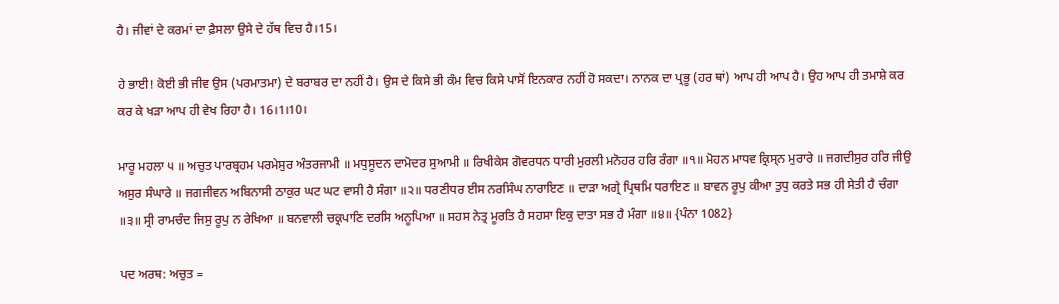ਹੈ। ਜੀਵਾਂ ਦੇ ਕਰਮਾਂ ਦਾ ਫ਼ੈਸਲਾ ਉਸੇ ਦੇ ਹੱਥ ਵਿਚ ਹੈ।15।

ਹੇ ਭਾਈ! ਕੋਈ ਭੀ ਜੀਵ ਉਸ (ਪਰਮਾਤਮਾ) ਦੇ ਬਰਾਬਰ ਦਾ ਨਹੀਂ ਹੈ। ਉਸ ਦੇ ਕਿਸੇ ਭੀ ਕੰਮ ਵਿਚ ਕਿਸੇ ਪਾਸੋਂ ਇਨਕਾਰ ਨਹੀਂ ਹੋ ਸਕਦਾ। ਨਾਨਕ ਦਾ ਪ੍ਰਭੂ (ਹਰ ਥਾਂ) ਆਪ ਹੀ ਆਪ ਹੈ। ਉਹ ਆਪ ਹੀ ਤਮਾਸ਼ੇ ਕਰ ਕਰ ਕੇ ਖੜਾ ਆਪ ਹੀ ਵੇਖ ਰਿਹਾ ਹੈ। 16।1।10।

ਮਾਰੂ ਮਹਲਾ ੫ ॥ ਅਚੁਤ ਪਾਰਬ੍ਰਹਮ ਪਰਮੇਸੁਰ ਅੰਤਰਜਾਮੀ ॥ ਮਧੁਸੂਦਨ ਦਾਮੋਦਰ ਸੁਆਮੀ ॥ ਰਿਖੀਕੇਸ ਗੋਵਰਧਨ ਧਾਰੀ ਮੁਰਲੀ ਮਨੋਹਰ ਹਰਿ ਰੰਗਾ ॥੧॥ ਮੋਹਨ ਮਾਧਵ ਕ੍ਰਿਸ੍ਨ ਮੁਰਾਰੇ ॥ ਜਗਦੀਸੁਰ ਹਰਿ ਜੀਉ ਅਸੁਰ ਸੰਘਾਰੇ ॥ ਜਗਜੀਵਨ ਅਬਿਨਾਸੀ ਠਾਕੁਰ ਘਟ ਘਟ ਵਾਸੀ ਹੈ ਸੰਗਾ ॥੨॥ ਧਰਣੀਧਰ ਈਸ ਨਰਸਿੰਘ ਨਾਰਾਇਣ ॥ ਦਾੜਾ ਅਗ੍ਰੇ ਪ੍ਰਿਥਮਿ ਧਰਾਇਣ ॥ ਬਾਵਨ ਰੂਪੁ ਕੀਆ ਤੁਧੁ ਕਰਤੇ ਸਭ ਹੀ ਸੇਤੀ ਹੈ ਚੰਗਾ ॥੩॥ ਸ੍ਰੀ ਰਾਮਚੰਦ ਜਿਸੁ ਰੂਪੁ ਨ ਰੇਖਿਆ ॥ ਬਨਵਾਲੀ ਚਕ੍ਰਪਾਣਿ ਦਰਸਿ ਅਨੂਪਿਆ ॥ ਸਹਸ ਨੇਤ੍ਰ ਮੂਰਤਿ ਹੈ ਸਹਸਾ ਇਕੁ ਦਾਤਾ ਸਭ ਹੈ ਮੰਗਾ ॥੪॥ {ਪੰਨਾ 1082}

ਪਦ ਅਰਥ: ਅਚੁਤ =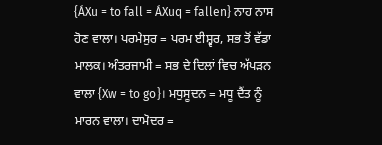{ÁXu = to fall = ÁXuq = fallen} ਨਾਹ ਨਾਸ ਹੋਣ ਵਾਲਾ। ਪਰਮੇਸੁਰ = ਪਰਮ ਈਸ਼੍ਵਰ, ਸਭ ਤੋਂ ਵੱਡਾ ਮਾਲਕ। ਅੰਤਰਜਾਮੀ = ਸਭ ਦੇ ਦਿਲਾਂ ਵਿਚ ਅੱਪੜਨ ਵਾਲਾ {Xw = to go}। ਮਧੁਸੂਦਨ = ਮਧੂ ਦੈਂਤ ਨੂੰ ਮਾਰਨ ਵਾਲਾ। ਦਾਮੋਦਰ =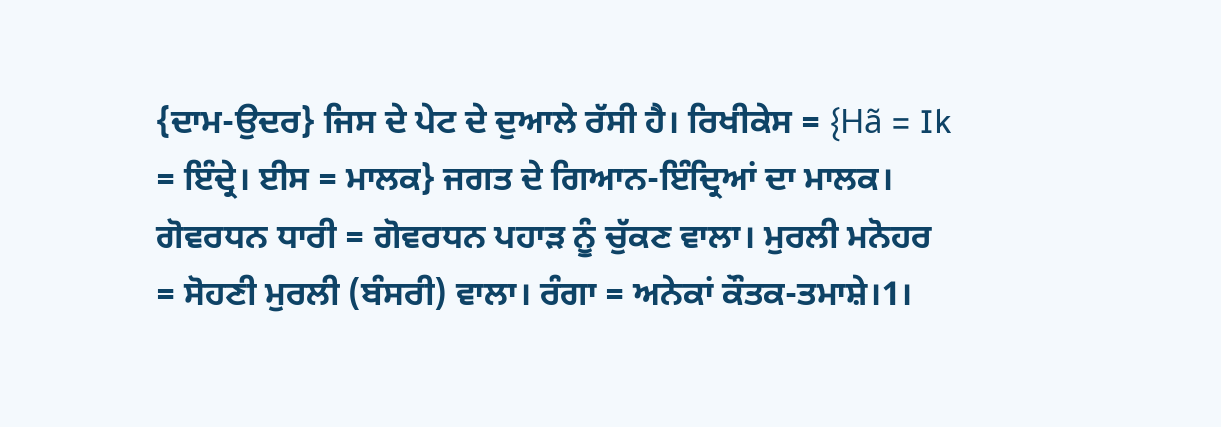{ਦਾਮ-ਉਦਰ} ਜਿਸ ਦੇ ਪੇਟ ਦੇ ਦੁਆਲੇ ਰੱਸੀ ਹੈ। ਰਿਖੀਕੇਸ = {Hã = Ik = ਇੰਦ੍ਰੇ। ਈਸ = ਮਾਲਕ} ਜਗਤ ਦੇ ਗਿਆਨ-ਇੰਦ੍ਰਿਆਂ ਦਾ ਮਾਲਕ। ਗੋਵਰਧਨ ਧਾਰੀ = ਗੋਵਰਧਨ ਪਹਾੜ ਨੂੰ ਚੁੱਕਣ ਵਾਲਾ। ਮੁਰਲੀ ਮਨੋਹਰ = ਸੋਹਣੀ ਮੁਰਲੀ (ਬੰਸਰੀ) ਵਾਲਾ। ਰੰਗਾ = ਅਨੇਕਾਂ ਕੌਤਕ-ਤਮਾਸ਼ੇ।1।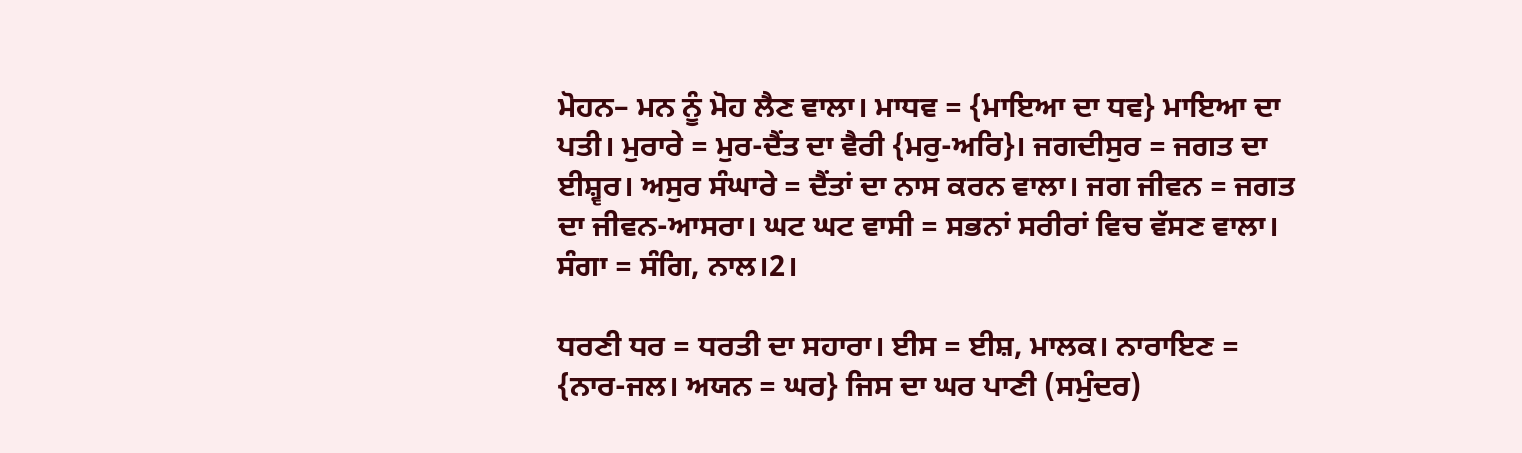ਮੋਹਨ– ਮਨ ਨੂੰ ਮੋਹ ਲੈਣ ਵਾਲਾ। ਮਾਧਵ = {ਮਾਇਆ ਦਾ ਧਵ} ਮਾਇਆ ਦਾ ਪਤੀ। ਮੁਰਾਰੇ = ਮੁਰ-ਦੈਂਤ ਦਾ ਵੈਰੀ {ਮਰੁ-ਅਰਿ}। ਜਗਦੀਸੁਰ = ਜਗਤ ਦਾ ਈਸ਼੍ਵਰ। ਅਸੁਰ ਸੰਘਾਰੇ = ਦੈਂਤਾਂ ਦਾ ਨਾਸ ਕਰਨ ਵਾਲਾ। ਜਗ ਜੀਵਨ = ਜਗਤ ਦਾ ਜੀਵਨ-ਆਸਰਾ। ਘਟ ਘਟ ਵਾਸੀ = ਸਭਨਾਂ ਸਰੀਰਾਂ ਵਿਚ ਵੱਸਣ ਵਾਲਾ। ਸੰਗਾ = ਸੰਗਿ, ਨਾਲ।2।

ਧਰਣੀ ਧਰ = ਧਰਤੀ ਦਾ ਸਹਾਰਾ। ਈਸ = ਈਸ਼, ਮਾਲਕ। ਨਾਰਾਇਣ = {ਨਾਰ-ਜਲ। ਅਯਨ = ਘਰ} ਜਿਸ ਦਾ ਘਰ ਪਾਣੀ (ਸਮੁੰਦਰ)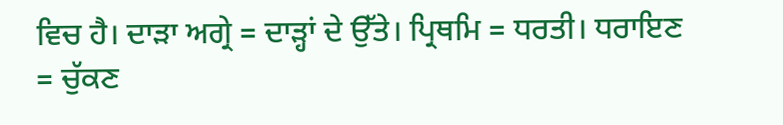ਵਿਚ ਹੈ। ਦਾੜਾ ਅਗ੍ਰੇ = ਦਾੜ੍ਹਾਂ ਦੇ ਉੱਤੇ। ਪ੍ਰਿਥਮਿ = ਧਰਤੀ। ਧਰਾਇਣ = ਚੁੱਕਣ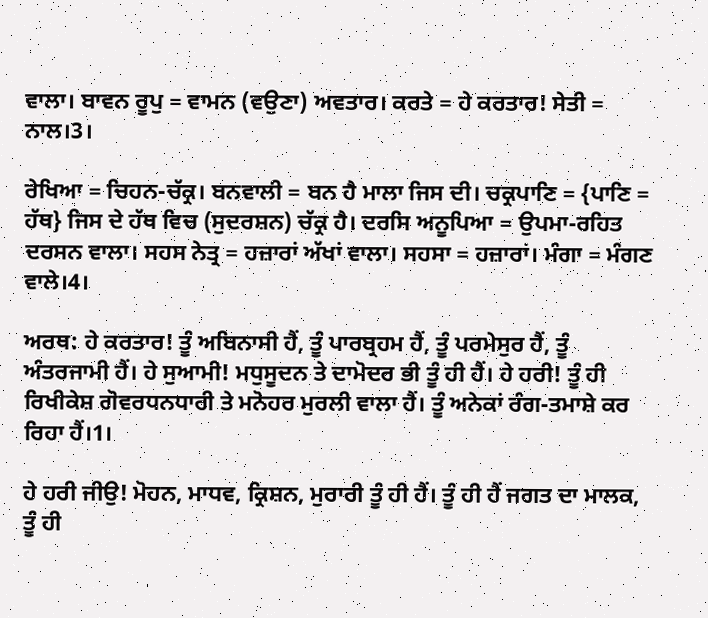ਵਾਲਾ। ਬਾਵਨ ਰੂਪੁ = ਵਾਮਨ (ਵਉਣਾ) ਅਵਤਾਰ। ਕਰਤੇ = ਹੇ ਕਰਤਾਰ! ਸੇਤੀ = ਨਾਲ।3।

ਰੇਖਿਆ = ਚਿਹਨ-ਚੱਕ੍ਰ। ਬਨਵਾਲੀ = ਬਨ ਹੈ ਮਾਲਾ ਜਿਸ ਦੀ। ਚਕ੍ਰਪਾਣਿ = {ਪਾਣਿ = ਹੱਥ} ਜਿਸ ਦੇ ਹੱਥ ਵਿਚ (ਸੁਦਰਸ਼ਨ) ਚੱਕ੍ਰ ਹੈ। ਦਰਸਿ ਅਨੂਪਿਆ = ਉਪਮਾ-ਰਹਿਤ ਦਰਸਨ ਵਾਲਾ। ਸਹਸ ਨੇਤ੍ਰ = ਹਜ਼ਾਰਾਂ ਅੱਖਾਂ ਵਾਲਾ। ਸਹਸਾ = ਹਜ਼ਾਰਾਂ। ਮੰਗਾ = ਮੰਗਣ ਵਾਲੇ।4।

ਅਰਥ: ਹੇ ਕਰਤਾਰ! ਤੂੰ ਅਬਿਨਾਸੀ ਹੈਂ, ਤੂੰ ਪਾਰਬ੍ਰਹਮ ਹੈਂ, ਤੂੰ ਪਰਮੇਸੁਰ ਹੈਂ, ਤੂੰ ਅੰਤਰਜਾਮੀ ਹੈਂ। ਹੇ ਸੁਆਮੀ! ਮਧੁਸੂਦਨ ਤੇ ਦਾਮੋਦਰ ਭੀ ਤੂੰ ਹੀ ਹੈਂ। ਹੇ ਹਰੀ! ਤੂੰ ਹੀ ਰਿਖੀਕੇਸ਼ ਗੋਵਰਧਨਧਾਰੀ ਤੇ ਮਨੋਹਰ ਮੁਰਲੀ ਵਾਲਾ ਹੈਂ। ਤੂੰ ਅਨੇਕਾਂ ਰੰਗ-ਤਮਾਸ਼ੇ ਕਰ ਰਿਹਾ ਹੈਂ।1।

ਹੇ ਹਰੀ ਜੀਉ! ਮੋਹਨ, ਮਾਧਵ, ਕ੍ਰਿਸ਼ਨ, ਮੁਰਾਰੀ ਤੂੰ ਹੀ ਹੈਂ। ਤੂੰ ਹੀ ਹੈਂ ਜਗਤ ਦਾ ਮਾਲਕ, ਤੂੰ ਹੀ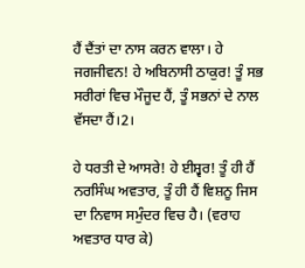ਹੈਂ ਦੈਂਤਾਂ ਦਾ ਨਾਸ ਕਰਨ ਵਾਲਾ। ਹੇ ਜਗਜੀਵਨ! ਹੇ ਅਬਿਨਾਸੀ ਠਾਕੁਰ! ਤੂੰ ਸਭ ਸਰੀਰਾਂ ਵਿਚ ਮੌਜੂਦ ਹੈਂ, ਤੂੰ ਸਭਨਾਂ ਦੇ ਨਾਲ ਵੱਸਦਾ ਹੈਂ।2।

ਹੇ ਧਰਤੀ ਦੇ ਆਸਰੇ! ਹੇ ਈਸ਼੍ਵਰ! ਤੂੰ ਹੀ ਹੈਂ ਨਰਸਿੰਘ ਅਵਤਾਰ, ਤੂੰ ਹੀ ਹੈਂ ਵਿਸ਼ਨੂ ਜਿਸ ਦਾ ਨਿਵਾਸ ਸਮੁੰਦਰ ਵਿਚ ਹੈ। (ਵਰਾਹ ਅਵਤਾਰ ਧਾਰ ਕੇ)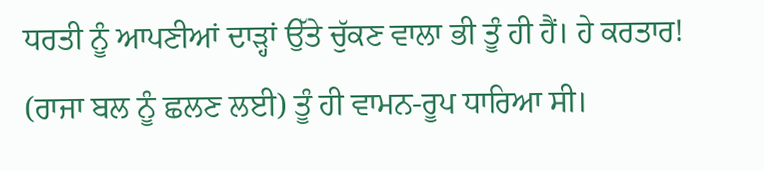ਧਰਤੀ ਨੂੰ ਆਪਣੀਆਂ ਦਾੜ੍ਹਾਂ ਉੱਤੇ ਚੁੱਕਣ ਵਾਲਾ ਭੀ ਤੂੰ ਹੀ ਹੈਂ। ਹੇ ਕਰਤਾਰ! (ਰਾਜਾ ਬਲ ਨੂੰ ਛਲਣ ਲਈ) ਤੂੰ ਹੀ ਵਾਮਨ-ਰੂਪ ਧਾਰਿਆ ਸੀ।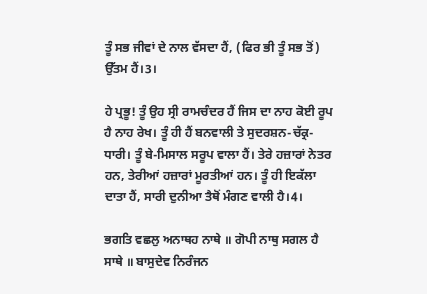ਤੂੰ ਸਭ ਜੀਵਾਂ ਦੇ ਨਾਲ ਵੱਸਦਾ ਹੈਂ, (ਫਿਰ ਭੀ ਤੂੰ ਸਭ ਤੋਂ) ਉੱਤਮ ਹੈਂ।3।

ਹੇ ਪ੍ਰਭੂ! ਤੂੰ ਉਹ ਸ੍ਰੀ ਰਾਮਚੰਦਰ ਹੈਂ ਜਿਸ ਦਾ ਨਾਹ ਕੋਈ ਰੂਪ ਹੈ ਨਾਹ ਰੇਖ। ਤੂੰ ਹੀ ਹੈਂ ਬਨਵਾਲੀ ਤੇ ਸੁਦਰਸ਼ਨ-ਚੱਕ੍ਰ-ਧਾਰੀ। ਤੂੰ ਬੇ-ਮਿਸਾਲ ਸਰੂਪ ਵਾਲਾ ਹੈਂ। ਤੇਰੇ ਹਜ਼ਾਰਾਂ ਨੇਤਰ ਹਨ, ਤੇਰੀਆਂ ਹਜ਼ਾਰਾਂ ਮੂਰਤੀਆਂ ਹਨ। ਤੂੰ ਹੀ ਇਕੱਲਾ ਦਾਤਾ ਹੈਂ, ਸਾਰੀ ਦੁਨੀਆ ਤੈਥੋਂ ਮੰਗਣ ਵਾਲੀ ਹੈ।4।

ਭਗਤਿ ਵਛਲੁ ਅਨਾਥਹ ਨਾਥੇ ॥ ਗੋਪੀ ਨਾਥੁ ਸਗਲ ਹੈ ਸਾਥੇ ॥ ਬਾਸੁਦੇਵ ਨਿਰੰਜਨ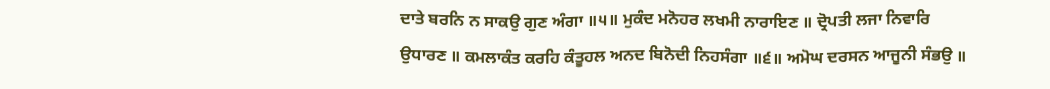ਦਾਤੇ ਬਰਨਿ ਨ ਸਾਕਉ ਗੁਣ ਅੰਗਾ ॥੫॥ ਮੁਕੰਦ ਮਨੋਹਰ ਲਖਮੀ ਨਾਰਾਇਣ ॥ ਦ੍ਰੋਪਤੀ ਲਜਾ ਨਿਵਾਰਿ ਉਧਾਰਣ ॥ ਕਮਲਾਕੰਤ ਕਰਹਿ ਕੰਤੂਹਲ ਅਨਦ ਬਿਨੋਦੀ ਨਿਹਸੰਗਾ ॥੬॥ ਅਮੋਘ ਦਰਸਨ ਆਜੂਨੀ ਸੰਭਉ ॥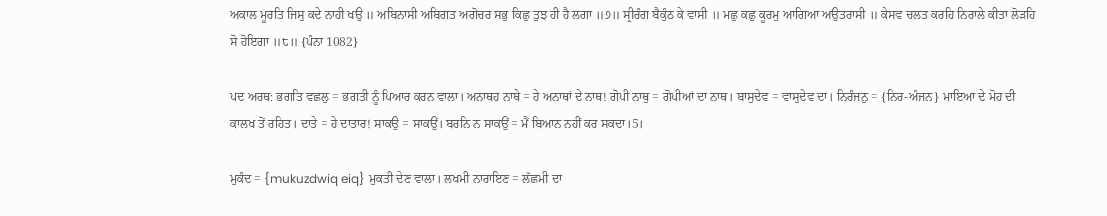ਅਕਾਲ ਮੂਰਤਿ ਜਿਸੁ ਕਦੇ ਨਾਹੀ ਖਉ ॥ ਅਬਿਨਾਸੀ ਅਬਿਗਤ ਅਗੋਚਰ ਸਭੁ ਕਿਛੁ ਤੁਝ ਹੀ ਹੈ ਲਗਾ ॥੭॥ ਸ੍ਰੀਰੰਗ ਬੈਕੁੰਠ ਕੇ ਵਾਸੀ ॥ ਮਛੁ ਕਛੁ ਕੂਰਮੁ ਆਗਿਆ ਅਉਤਰਾਸੀ ॥ ਕੇਸਵ ਚਲਤ ਕਰਹਿ ਨਿਰਾਲੇ ਕੀਤਾ ਲੋੜਹਿ ਸੋ ਹੋਇਗਾ ॥੮॥ {ਪੰਨਾ 1082}

ਪਦ ਅਰਥ: ਭਗਤਿ ਵਛਲੁ = ਭਗਤੀ ਨੂੰ ਪਿਆਰ ਕਰਨ ਵਾਲਾ। ਅਨਾਥਹ ਨਾਥੇ = ਹੇ ਅਨਾਥਾਂ ਦੇ ਨਾਥ! ਗੋਪੀ ਨਾਥੁ = ਗੋਪੀਆਂ ਦਾ ਨਾਥ। ਬਾਸੁਦੇਵ = ਵਾਸੁਦੇਵ ਦਾ। ਨਿਰੰਜਨੁ = {ਨਿਰ-ਅੰਜਨ} ਮਾਇਆ ਦੇ ਮੋਹ ਦੀ ਕਾਲਖ ਤੋਂ ਰਹਿਤ। ਦਾਤੇ = ਹੇ ਦਾਤਾਰ! ਸਾਕਉ = ਸਾਕਉਂ। ਬਰਨਿ ਨ ਸਾਕਉਂ = ਮੈਂ ਬਿਆਨ ਨਹੀਂ ਕਰ ਸਕਦਾ।5।

ਮੁਕੰਦ = {mukuzdwiq eiq} ਮੁਕਤੀ ਦੇਣ ਵਾਲਾ। ਲਖਮੀ ਨਾਰਾਇਣ = ਲੱਛਮੀ ਦਾ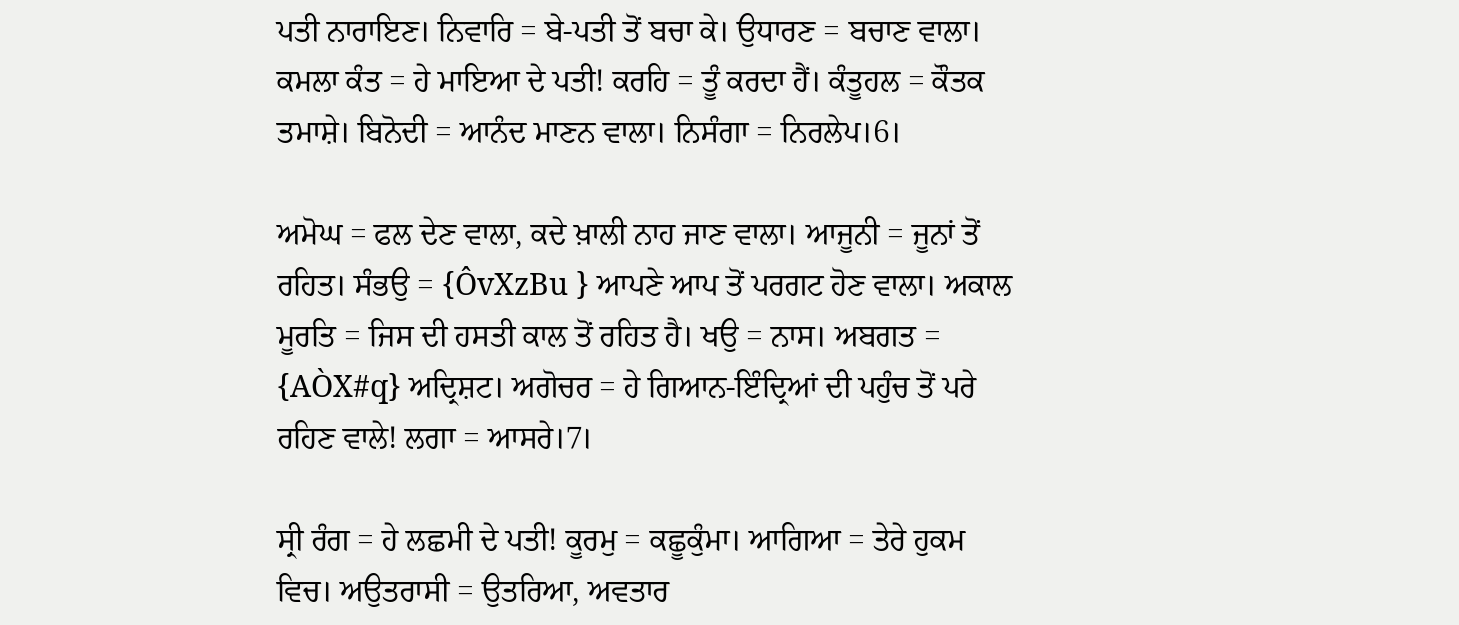ਪਤੀ ਨਾਰਾਇਣ। ਨਿਵਾਰਿ = ਬੇ-ਪਤੀ ਤੋਂ ਬਚਾ ਕੇ। ਉਧਾਰਣ = ਬਚਾਣ ਵਾਲਾ। ਕਮਲਾ ਕੰਤ = ਹੇ ਮਾਇਆ ਦੇ ਪਤੀ! ਕਰਹਿ = ਤੂੰ ਕਰਦਾ ਹੈਂ। ਕੰਤੂਹਲ = ਕੌਤਕ ਤਮਾਸ਼ੇ। ਬਿਨੋਦੀ = ਆਨੰਦ ਮਾਣਨ ਵਾਲਾ। ਨਿਸੰਗਾ = ਨਿਰਲੇਪ।6।

ਅਮੋਘ = ਫਲ ਦੇਣ ਵਾਲਾ, ਕਦੇ ਖ਼ਾਲੀ ਨਾਹ ਜਾਣ ਵਾਲਾ। ਆਜੂਨੀ = ਜੂਨਾਂ ਤੋਂ ਰਹਿਤ। ਸੰਭਉ = {ÔvXzBu } ਆਪਣੇ ਆਪ ਤੋਂ ਪਰਗਟ ਹੋਣ ਵਾਲਾ। ਅਕਾਲ ਮੂਰਤਿ = ਜਿਸ ਦੀ ਹਸਤੀ ਕਾਲ ਤੋਂ ਰਹਿਤ ਹੈ। ਖਉ = ਨਾਸ। ਅਬਗਤ = {AÒX#q} ਅਦ੍ਰਿਸ਼ਟ। ਅਗੋਚਰ = ਹੇ ਗਿਆਨ-ਇੰਦ੍ਰਿਆਂ ਦੀ ਪਹੁੰਚ ਤੋਂ ਪਰੇ ਰਹਿਣ ਵਾਲੇ! ਲਗਾ = ਆਸਰੇ।7।

ਸ੍ਰੀ ਰੰਗ = ਹੇ ਲਛਮੀ ਦੇ ਪਤੀ! ਕੂਰਮੁ = ਕਛੂਕੁੰਮਾ। ਆਗਿਆ = ਤੇਰੇ ਹੁਕਮ ਵਿਚ। ਅਉਤਰਾਸੀ = ਉਤਰਿਆ, ਅਵਤਾਰ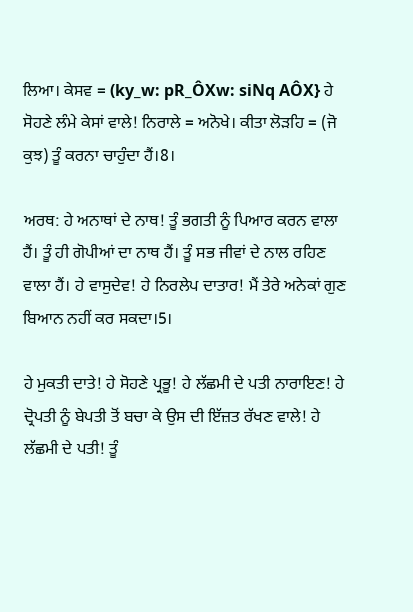ਲਿਆ। ਕੇਸਵ = (ky_w: pR_ÔXw: siNq AÔX} ਹੇ ਸੋਹਣੇ ਲੰਮੇ ਕੇਸਾਂ ਵਾਲੇ! ਨਿਰਾਲੇ = ਅਨੋਖੇ। ਕੀਤਾ ਲੋੜਹਿ = (ਜੋ ਕੁਝ) ਤੂੰ ਕਰਨਾ ਚਾਹੁੰਦਾ ਹੈਂ।8।

ਅਰਥ: ਹੇ ਅਨਾਥਾਂ ਦੇ ਨਾਥ! ਤੂੰ ਭਗਤੀ ਨੂੰ ਪਿਆਰ ਕਰਨ ਵਾਲਾ ਹੈਂ। ਤੂੰ ਹੀ ਗੋਪੀਆਂ ਦਾ ਨਾਥ ਹੈਂ। ਤੂੰ ਸਭ ਜੀਵਾਂ ਦੇ ਨਾਲ ਰਹਿਣ ਵਾਲਾ ਹੈਂ। ਹੇ ਵਾਸੁਦੇਵ! ਹੇ ਨਿਰਲੇਪ ਦਾਤਾਰ! ਮੈਂ ਤੇਰੇ ਅਨੇਕਾਂ ਗੁਣ ਬਿਆਨ ਨਹੀਂ ਕਰ ਸਕਦਾ।5।

ਹੇ ਮੁਕਤੀ ਦਾਤੇ! ਹੇ ਸੋਹਣੇ ਪ੍ਰਭੂ! ਹੇ ਲੱਛਮੀ ਦੇ ਪਤੀ ਨਾਰਾਇਣ! ਹੇ ਦ੍ਰੋਪਤੀ ਨੂੰ ਬੇਪਤੀ ਤੋਂ ਬਚਾ ਕੇ ਉਸ ਦੀ ਇੱਜ਼ਤ ਰੱਖਣ ਵਾਲੇ! ਹੇ ਲੱਛਮੀ ਦੇ ਪਤੀ! ਤੂੰ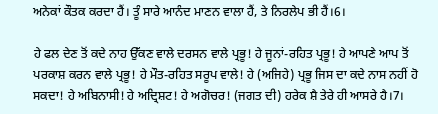ਅਨੇਕਾਂ ਕੌਤਕ ਕਰਦਾ ਹੈਂ। ਤੂੰ ਸਾਰੇ ਆਨੰਦ ਮਾਣਨ ਵਾਲਾ ਹੈਂ, ਤੇ ਨਿਰਲੇਪ ਭੀ ਹੈਂ।6।

ਹੇ ਫਲ ਦੇਣ ਤੋਂ ਕਦੇ ਨਾਹ ਉੱਕਣ ਵਾਲੇ ਦਰਸਨ ਵਾਲੇ ਪ੍ਰਭੂ! ਹੇ ਜੂਨਾਂ-ਰਹਿਤ ਪ੍ਰਭੂ! ਹੇ ਆਪਣੇ ਆਪ ਤੋਂ ਪਰਕਾਸ਼ ਕਰਨ ਵਾਲੇ ਪ੍ਰਭੂ! ਹੇ ਮੌਤ-ਰਹਿਤ ਸਰੂਪ ਵਾਲੇ! ਹੇ (ਅਜਿਹੇ) ਪ੍ਰਭੂ ਜਿਸ ਦਾ ਕਦੇ ਨਾਸ ਨਹੀਂ ਹੋ ਸਕਦਾ! ਹੇ ਅਬਿਨਾਸੀ! ਹੇ ਅਦ੍ਰਿਸ਼ਟ! ਹੇ ਅਗੋਚਰ! (ਜਗਤ ਦੀ) ਹਰੇਕ ਸ਼ੈ ਤੇਰੇ ਹੀ ਆਸਰੇ ਹੈ।7।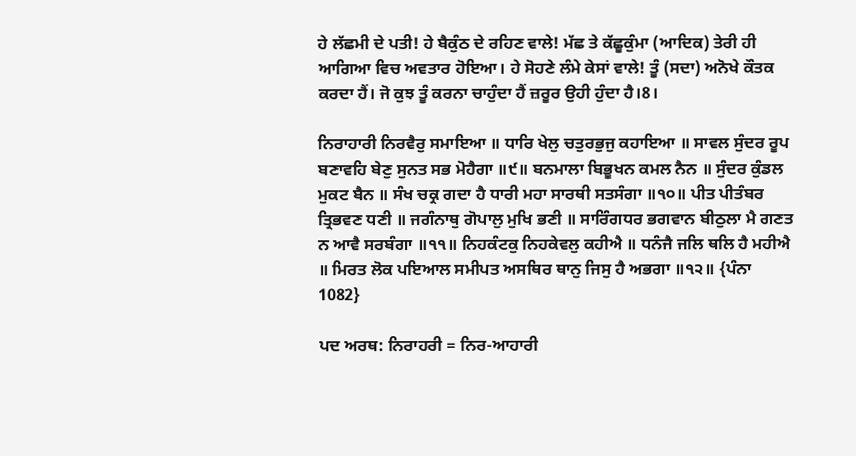ਹੇ ਲੱਛਮੀ ਦੇ ਪਤੀ! ਹੇ ਬੈਕੁੰਠ ਦੇ ਰਹਿਣ ਵਾਲੇ! ਮੱਛ ਤੇ ਕੱਛੂਕੁੰਮਾ (ਆਦਿਕ) ਤੇਰੀ ਹੀ ਆਗਿਆ ਵਿਚ ਅਵਤਾਰ ਹੋਇਆ। ਹੇ ਸੋਹਣੇ ਲੰਮੇ ਕੇਸਾਂ ਵਾਲੇ! ਤੂੰ (ਸਦਾ) ਅਨੋਖੇ ਕੌਤਕ ਕਰਦਾ ਹੈਂ। ਜੋ ਕੁਝ ਤੂੰ ਕਰਨਾ ਚਾਹੁੰਦਾ ਹੈਂ ਜ਼ਰੂਰ ਉਹੀ ਹੁੰਦਾ ਹੈ।8।

ਨਿਰਾਹਾਰੀ ਨਿਰਵੈਰੁ ਸਮਾਇਆ ॥ ਧਾਰਿ ਖੇਲੁ ਚਤੁਰਭੁਜੁ ਕਹਾਇਆ ॥ ਸਾਵਲ ਸੁੰਦਰ ਰੂਪ ਬਣਾਵਹਿ ਬੇਣੁ ਸੁਨਤ ਸਭ ਮੋਹੈਗਾ ॥੯॥ ਬਨਮਾਲਾ ਬਿਭੂਖਨ ਕਮਲ ਨੈਨ ॥ ਸੁੰਦਰ ਕੁੰਡਲ ਮੁਕਟ ਬੈਨ ॥ ਸੰਖ ਚਕ੍ਰ ਗਦਾ ਹੈ ਧਾਰੀ ਮਹਾ ਸਾਰਥੀ ਸਤਸੰਗਾ ॥੧੦॥ ਪੀਤ ਪੀਤੰਬਰ ਤ੍ਰਿਭਵਣ ਧਣੀ ॥ ਜਗੰਨਾਥੁ ਗੋਪਾਲੁ ਮੁਖਿ ਭਣੀ ॥ ਸਾਰਿੰਗਧਰ ਭਗਵਾਨ ਬੀਠੁਲਾ ਮੈ ਗਣਤ ਨ ਆਵੈ ਸਰਬੰਗਾ ॥੧੧॥ ਨਿਹਕੰਟਕੁ ਨਿਹਕੇਵਲੁ ਕਹੀਐ ॥ ਧਨੰਜੈ ਜਲਿ ਥਲਿ ਹੈ ਮਹੀਐ ॥ ਮਿਰਤ ਲੋਕ ਪਇਆਲ ਸਮੀਪਤ ਅਸਥਿਰ ਥਾਨੁ ਜਿਸੁ ਹੈ ਅਭਗਾ ॥੧੨॥ {ਪੰਨਾ 1082}

ਪਦ ਅਰਥ: ਨਿਰਾਹਰੀ = ਨਿਰ-ਆਹਾਰੀ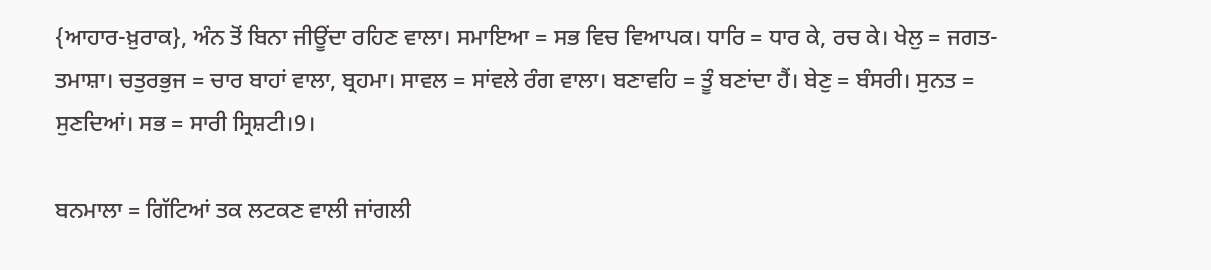{ਆਹਾਰ-ਖ਼ੁਰਾਕ}, ਅੰਨ ਤੋਂ ਬਿਨਾ ਜੀਊਂਦਾ ਰਹਿਣ ਵਾਲਾ। ਸਮਾਇਆ = ਸਭ ਵਿਚ ਵਿਆਪਕ। ਧਾਰਿ = ਧਾਰ ਕੇ, ਰਚ ਕੇ। ਖੇਲੁ = ਜਗਤ-ਤਮਾਸ਼ਾ। ਚਤੁਰਭੁਜ = ਚਾਰ ਬਾਹਾਂ ਵਾਲਾ, ਬ੍ਰਹਮਾ। ਸਾਵਲ = ਸਾਂਵਲੇ ਰੰਗ ਵਾਲਾ। ਬਣਾਵਹਿ = ਤੂੰ ਬਣਾਂਦਾ ਹੈਂ। ਬੇਣੁ = ਬੰਸਰੀ। ਸੁਨਤ = ਸੁਣਦਿਆਂ। ਸਭ = ਸਾਰੀ ਸ੍ਰਿਸ਼ਟੀ।9।

ਬਨਮਾਲਾ = ਗਿੱਟਿਆਂ ਤਕ ਲਟਕਣ ਵਾਲੀ ਜਾਂਗਲੀ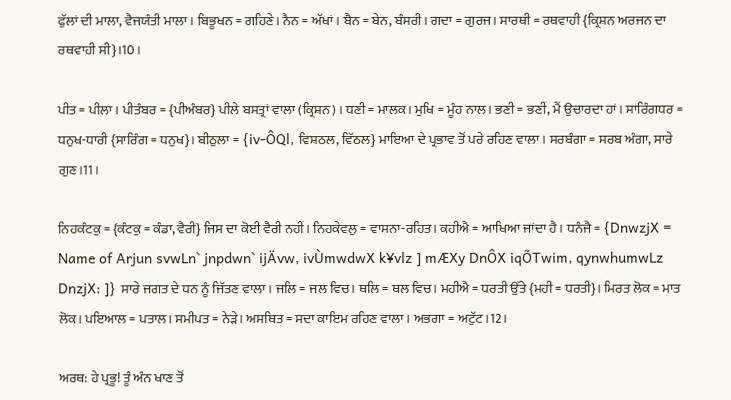ਫੁੱਲਾਂ ਦੀ ਮਾਲਾ, ਵੈਜਯੰਤੀ ਮਾਲਾ। ਬਿਭੂਖਨ = ਗਹਿਣੇ। ਨੈਨ = ਅੱਖਾਂ। ਬੈਨ = ਬੇਨ, ਬੰਸਰੀ। ਗਦਾ = ਗੁਰਜ। ਸਾਰਥੀ = ਰਥਵਾਹੀ {ਕ੍ਰਿਸ਼ਨ ਅਰਜਨ ਦਾ ਰਥਵਾਹੀ ਸੀ}।10।

ਪੀਤ = ਪੀਲਾ। ਪੀਤੰਬਰ = {ਪੀਅੰਬਰ} ਪੀਲੇ ਬਸਤ੍ਰਾਂ ਵਾਲਾ (ਕ੍ਰਿਸ਼ਨ) । ਧਣੀ = ਮਾਲਕ। ਮੁਖਿ = ਮੂੰਹ ਨਾਲ। ਭਣੀ = ਭਣੀਂ, ਮੈਂ ਉਚਾਰਦਾ ਹਾਂ। ਸਾਰਿੰਗਧਰ = ਧਨੁਖ-ਧਾਰੀ {ਸਾਰਿੰਗ = ਧਨੁਖ}। ਬੀਠੁਲਾ = {iv-ÔQl, ਵਿਸ਼ਠਲ, ਵਿੱਠਲ} ਮਾਇਆ ਦੇ ਪ੍ਰਭਾਵ ਤੋਂ ਪਰੇ ਰਹਿਣ ਵਾਲਾ। ਸਰਬੰਗਾ = ਸਰਬ ਅੰਗਾ, ਸਾਰੇ ਗੁਣ।11।

ਨਿਹਕੰਟਕੁ = {ਕੰਟਕੁ = ਕੰਡਾ, ਵੈਰੀ} ਜਿਸ ਦਾ ਕੋਈ ਵੈਰੀ ਨਹੀਂ। ਨਿਹਕੇਵਲੁ = ਵਾਸਨਾ-ਰਹਿਤ। ਕਹੀਐ = ਆਖਿਆ ਜਾਂਦਾ ਹੈ। ਧਨੰਜੈ = {DnwzjX = Name of Arjun svwLn` jnpdwn` ijÄvw, ivÙmwdwX k¥vlz ] mÆXy DnÔX iqÕTwim, qynwhumwLz DnzjX: ]} ਸਾਰੇ ਜਗਤ ਦੇ ਧਨ ਨੂੰ ਜਿੱਤਣ ਵਾਲਾ। ਜਲਿ = ਜਲ ਵਿਚ। ਥਲਿ = ਥਲ ਵਿਚ। ਮਹੀਐ = ਧਰਤੀ ਉੱਤੇ {ਮਹੀ = ਧਰਤੀ}। ਮਿਰਤ ਲੋਕ = ਮਾਤ ਲੋਕ। ਪਇਆਲ = ਪਤਾਲ। ਸਮੀਪਤ = ਨੇੜੇ। ਅਸਥਿਤ = ਸਦਾ ਕਾਇਮ ਰਹਿਣ ਵਾਲਾ। ਅਭਗਾ = ਅਟੁੱਟ।12।

ਅਰਥ: ਹੇ ਪ੍ਰਭੂ! ਤੂੰ ਅੰਨ ਖਾਣ ਤੋਂ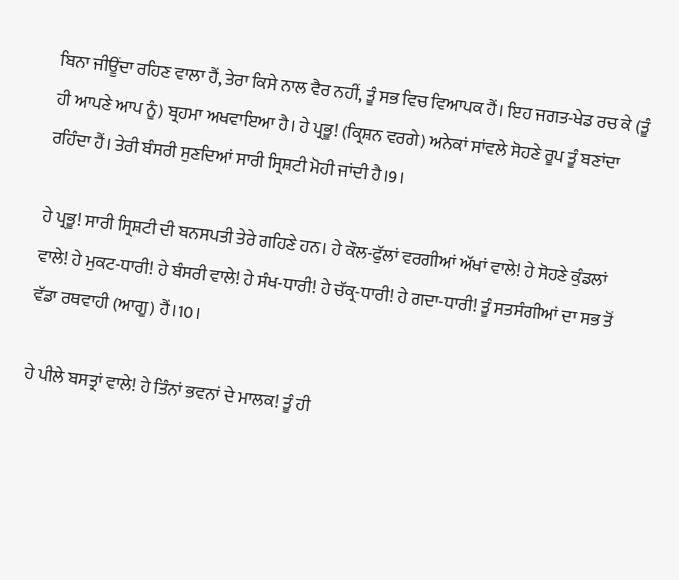ਬਿਨਾ ਜੀਊਂਦਾ ਰਹਿਣ ਵਾਲਾ ਹੈਂ, ਤੇਰਾ ਕਿਸੇ ਨਾਲ ਵੈਰ ਨਹੀਂ, ਤੂੰ ਸਭ ਵਿਚ ਵਿਆਪਕ ਹੈਂ। ਇਹ ਜਗਤ-ਖੇਡ ਰਚ ਕੇ (ਤੂੰ ਹੀ ਆਪਣੇ ਆਪ ਨੂੰ) ਬ੍ਰਹਮਾ ਅਖਵਾਇਆ ਹੈ। ਹੇ ਪ੍ਰਭੂ! (ਕ੍ਰਿਸ਼ਨ ਵਰਗੇ) ਅਨੇਕਾਂ ਸਾਂਵਲੇ ਸੋਹਣੇ ਰੂਪ ਤੂੰ ਬਣਾਂਦਾ ਰਹਿੰਦਾ ਹੈਂ। ਤੇਰੀ ਬੰਸਰੀ ਸੁਣਦਿਆਂ ਸਾਰੀ ਸ੍ਰਿਸ਼ਟੀ ਮੋਹੀ ਜਾਂਦੀ ਹੈ।9।

ਹੇ ਪ੍ਰਭੂ! ਸਾਰੀ ਸ੍ਰਿਸ਼ਟੀ ਦੀ ਬਨਸਪਤੀ ਤੇਰੇ ਗਹਿਣੇ ਹਨ। ਹੇ ਕੌਲ-ਫੁੱਲਾਂ ਵਰਗੀਆਂ ਅੱਖਾਂ ਵਾਲੇ! ਹੇ ਸੋਹਣੇ ਕੁੰਡਲਾਂ ਵਾਲੇ! ਹੇ ਮੁਕਟ-ਧਾਰੀ! ਹੇ ਬੰਸਰੀ ਵਾਲੇ! ਹੇ ਸੰਖ-ਧਾਰੀ! ਹੇ ਚੱਕ੍ਰ-ਧਾਰੀ! ਹੇ ਗਦਾ-ਧਾਰੀ! ਤੂੰ ਸਤਸੰਗੀਆਂ ਦਾ ਸਭ ਤੋਂ ਵੱਡਾ ਰਥਵਾਹੀ (ਆਗੂ) ਹੈਂ।10।

ਹੇ ਪੀਲੇ ਬਸਤ੍ਰਾਂ ਵਾਲੇ! ਹੇ ਤਿੰਨਾਂ ਭਵਨਾਂ ਦੇ ਮਾਲਕ! ਤੂੰ ਹੀ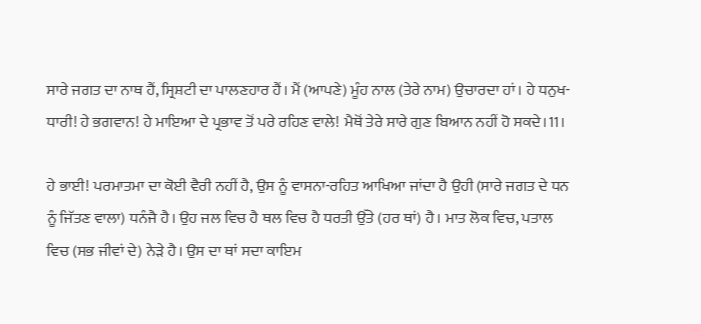ਸਾਰੇ ਜਗਤ ਦਾ ਨਾਥ ਹੈਂ, ਸ੍ਰਿਸ਼ਟੀ ਦਾ ਪਾਲਣਹਾਰ ਹੈਂ। ਮੈਂ (ਆਪਣੇ) ਮੂੰਹ ਨਾਲ (ਤੇਰੇ ਨਾਮ) ਉਚਾਰਦਾ ਹਾਂ। ਹੇ ਧਨੁਖ-ਧਾਰੀ! ਹੇ ਭਗਵਾਨ! ਹੇ ਮਾਇਆ ਦੇ ਪ੍ਰਭਾਵ ਤੋਂ ਪਰੇ ਰਹਿਣ ਵਾਲੇ! ਮੈਥੋਂ ਤੇਰੇ ਸਾਰੇ ਗੁਣ ਬਿਆਨ ਨਹੀਂ ਹੋ ਸਕਦੇ।11।

ਹੇ ਭਾਈ! ਪਰਮਾਤਮਾ ਦਾ ਕੋਈ ਵੈਰੀ ਨਹੀਂ ਹੈ, ਉਸ ਨੂੰ ਵਾਸਨਾ-ਰਹਿਤ ਆਖਿਆ ਜਾਂਦਾ ਹੈ ਉਹੀ (ਸਾਰੇ ਜਗਤ ਦੇ ਧਨ ਨੂੰ ਜਿੱਤਣ ਵਾਲਾ) ਧਨੰਜੈ ਹੈ। ਉਹ ਜਲ ਵਿਚ ਹੈ ਥਲ ਵਿਚ ਹੈ ਧਰਤੀ ਉੱਤੇ (ਹਰ ਥਾਂ) ਹੈ। ਮਾਤ ਲੋਕ ਵਿਚ, ਪਤਾਲ ਵਿਚ (ਸਭ ਜੀਵਾਂ ਦੇ) ਨੇੜੇ ਹੈ। ਉਸ ਦਾ ਥਾਂ ਸਦਾ ਕਾਇਮ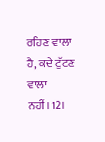ਰਹਿਣ ਵਾਲਾ ਹੈ, ਕਦੇ ਟੁੱਟਣ ਵਾਲਾ ਨਹੀਂ।12।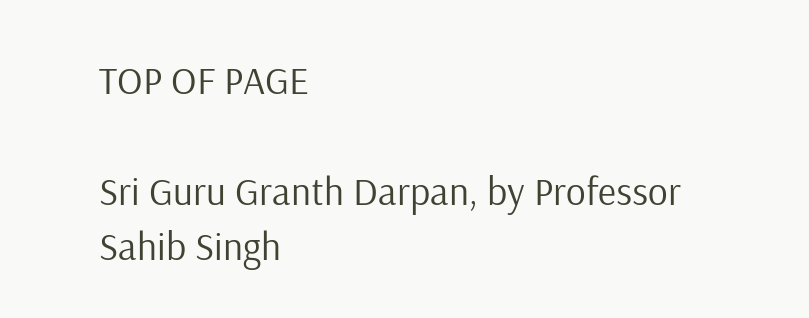TOP OF PAGE

Sri Guru Granth Darpan, by Professor Sahib Singh